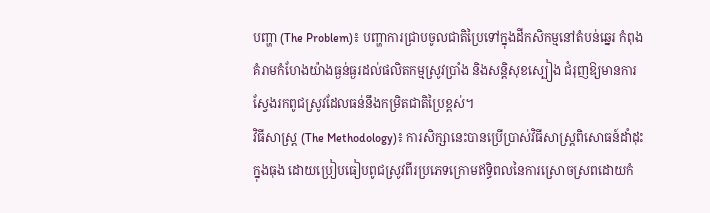បញ្ហា (The Problem)៖ បញ្ហាការជ្រាបចូលជាតិប្រៃទៅក្នុងដីកសិកម្មនៅតំបន់ឆ្នេរ កំពុងគំរាមកំហែងយ៉ាងធ្ងន់ធ្ងរដល់ផលិតកម្មស្រូវប្រាំង និងសន្តិសុខស្បៀង ជំរុញឱ្យមានការស្វែងរកពូជស្រូវដែលធន់នឹងកម្រិតជាតិប្រៃខ្ពស់។
វិធីសាស្ត្រ (The Methodology)៖ ការសិក្សានេះបានប្រើប្រាស់វិធីសាស្ត្រពិសោធន៍ដាំដុះក្នុងធុង ដោយប្រៀបធៀបពូជស្រូវពីរប្រភេទក្រោមឥទ្ធិពលនៃការស្រោចស្រពដោយកំ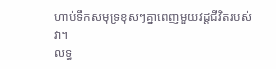ហាប់ទឹកសមុទ្រខុសៗគ្នាពេញមួយវដ្តជីវិតរបស់វា។
លទ្ធ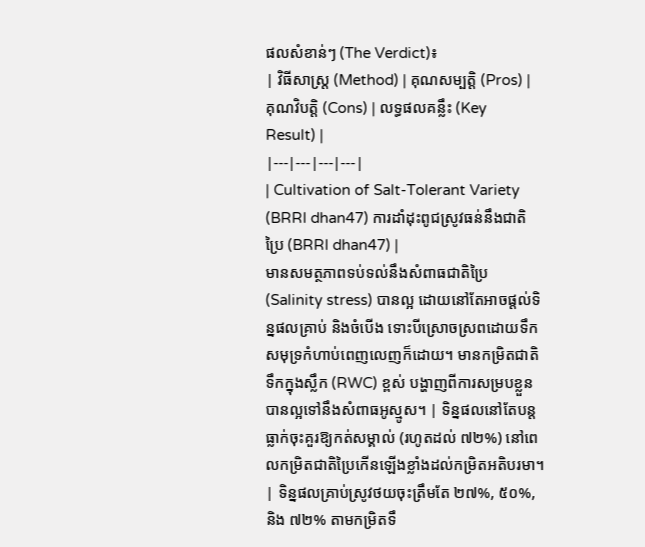ផលសំខាន់ៗ (The Verdict)៖
| វិធីសាស្ត្រ (Method) | គុណសម្បត្តិ (Pros) | គុណវិបត្តិ (Cons) | លទ្ធផលគន្លឹះ (Key Result) |
|---|---|---|---|
| Cultivation of Salt-Tolerant Variety (BRRI dhan47) ការដាំដុះពូជស្រូវធន់នឹងជាតិប្រៃ (BRRI dhan47) |
មានសមត្ថភាពទប់ទល់នឹងសំពាធជាតិប្រៃ (Salinity stress) បានល្អ ដោយនៅតែអាចផ្តល់ទិន្នផលគ្រាប់ និងចំបើង ទោះបីស្រោចស្រពដោយទឹកសមុទ្រកំហាប់ពេញលេញក៏ដោយ។ មានកម្រិតជាតិទឹកក្នុងស្លឹក (RWC) ខ្ពស់ បង្ហាញពីការសម្របខ្លួនបានល្អទៅនឹងសំពាធអូស្មូស។ | ទិន្នផលនៅតែបន្តធ្លាក់ចុះគួរឱ្យកត់សម្គាល់ (រហូតដល់ ៧២%) នៅពេលកម្រិតជាតិប្រៃកើនឡើងខ្លាំងដល់កម្រិតអតិបរមា។ | ទិន្នផលគ្រាប់ស្រូវថយចុះត្រឹមតែ ២៧%, ៥០%, និង ៧២% តាមកម្រិតទឹ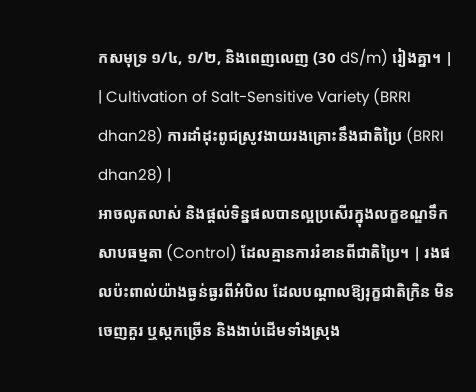កសមុទ្រ ១/៤, ១/២, និងពេញលេញ (30 dS/m) រៀងគ្នា។ |
| Cultivation of Salt-Sensitive Variety (BRRI dhan28) ការដាំដុះពូជស្រូវងាយរងគ្រោះនឹងជាតិប្រៃ (BRRI dhan28) |
អាចលូតលាស់ និងផ្តល់ទិន្នផលបានល្អប្រសើរក្នុងលក្ខខណ្ឌទឹកសាបធម្មតា (Control) ដែលគ្មានការរំខានពីជាតិប្រៃ។ | រងផលប៉ះពាល់យ៉ាងធ្ងន់ធ្ងរពីអំបិល ដែលបណ្តាលឱ្យរុក្ខជាតិក្រិន មិនចេញគួរ ឬស្កកច្រើន និងងាប់ដើមទាំងស្រុង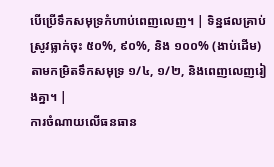បើប្រើទឹកសមុទ្រកំហាប់ពេញលេញ។ | ទិន្នផលគ្រាប់ស្រូវធ្លាក់ចុះ ៥០%, ៩០%, និង ១០០% (ងាប់ដើម) តាមកម្រិតទឹកសមុទ្រ ១/៤, ១/២, និងពេញលេញរៀងគ្នា។ |
ការចំណាយលើធនធាន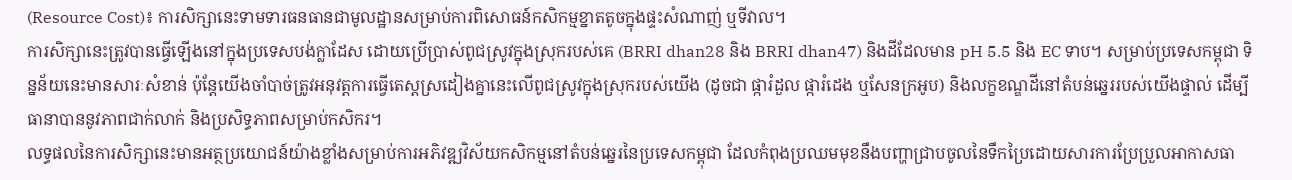(Resource Cost)៖ ការសិក្សានេះទាមទារធនធានជាមូលដ្ឋានសម្រាប់ការពិសោធន៍កសិកម្មខ្នាតតូចក្នុងផ្ទះសំណាញ់ ឬទីវាល។
ការសិក្សានេះត្រូវបានធ្វើឡើងនៅក្នុងប្រទេសបង់ក្លាដែស ដោយប្រើប្រាស់ពូជស្រូវក្នុងស្រុករបស់គេ (BRRI dhan28 និង BRRI dhan47) និងដីដែលមាន pH 5.5 និង EC ទាប។ សម្រាប់ប្រទេសកម្ពុជា ទិន្នន័យនេះមានសារៈសំខាន់ ប៉ុន្តែយើងចាំបាច់ត្រូវអនុវត្តការធ្វើតេស្តស្រដៀងគ្នានេះលើពូជស្រូវក្នុងស្រុករបស់យើង (ដូចជា ផ្ការំដួល ផ្ការំដេង ឬសែនក្រអូប) និងលក្ខខណ្ឌដីនៅតំបន់ឆ្នេររបស់យើងផ្ទាល់ ដើម្បីធានាបាននូវភាពជាក់លាក់ និងប្រសិទ្ធភាពសម្រាប់កសិករ។
លទ្ធផលនៃការសិក្សានេះមានអត្ថប្រយោជន៍យ៉ាងខ្លាំងសម្រាប់ការអភិវឌ្ឍវិស័យកសិកម្មនៅតំបន់ឆ្នេរនៃប្រទេសកម្ពុជា ដែលកំពុងប្រឈមមុខនឹងបញ្ហាជ្រាបចូលនៃទឹកប្រៃដោយសារការប្រែប្រួលអាកាសធា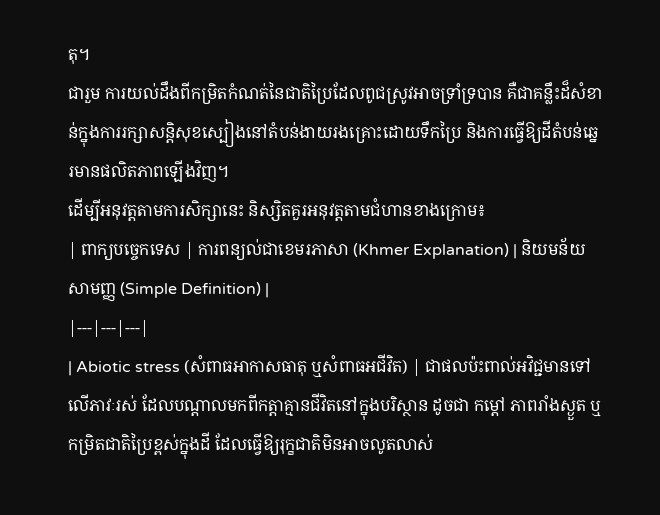តុ។
ជារួម ការយល់ដឹងពីកម្រិតកំណត់នៃជាតិប្រៃដែលពូជស្រូវអាចទ្រាំទ្របាន គឺជាគន្លឹះដ៏សំខាន់ក្នុងការរក្សាសន្តិសុខស្បៀងនៅតំបន់ងាយរងគ្រោះដោយទឹកប្រៃ និងការធ្វើឱ្យដីតំបន់ឆ្នេរមានផលិតភាពឡើងវិញ។
ដើម្បីអនុវត្តតាមការសិក្សានេះ និស្សិតគួរអនុវត្តតាមជំហានខាងក្រោម៖
| ពាក្យបច្ចេកទេស | ការពន្យល់ជាខេមរភាសា (Khmer Explanation) | និយមន័យសាមញ្ញ (Simple Definition) |
|---|---|---|
| Abiotic stress (សំពាធអាកាសធាតុ ឬសំពាធអជីវិត) | ជាផលប៉ះពាល់អវិជ្ជមានទៅលើភាវៈរស់ ដែលបណ្តាលមកពីកត្តាគ្មានជីវិតនៅក្នុងបរិស្ថាន ដូចជា កម្តៅ ភាពរាំងស្ងួត ឬកម្រិតជាតិប្រៃខ្ពស់ក្នុងដី ដែលធ្វើឱ្យរុក្ខជាតិមិនអាចលូតលាស់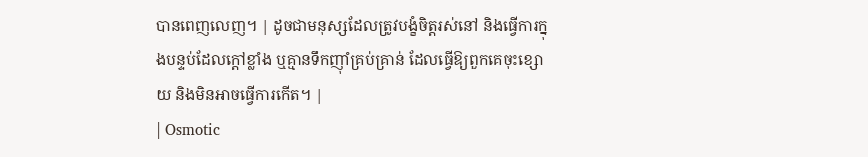បានពេញលេញ។ | ដូចជាមនុស្សដែលត្រូវបង្ខំចិត្តរស់នៅ និងធ្វើការក្នុងបន្ទប់ដែលក្តៅខ្លាំង ឬគ្មានទឹកញ៉ាំគ្រប់គ្រាន់ ដែលធ្វើឱ្យពួកគេចុះខ្សោយ និងមិនអាចធ្វើការកើត។ |
| Osmotic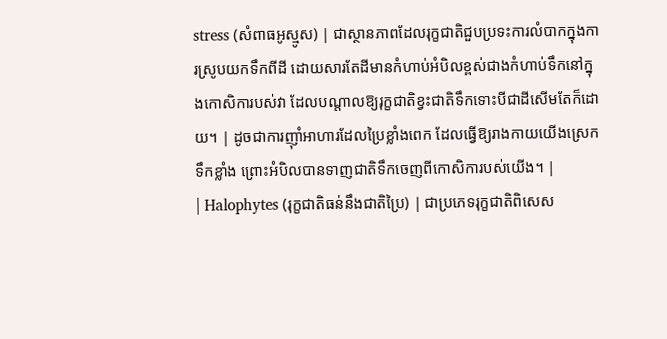stress (សំពាធអូស្មូស) | ជាស្ថានភាពដែលរុក្ខជាតិជួបប្រទះការលំបាកក្នុងការស្រូបយកទឹកពីដី ដោយសារតែដីមានកំហាប់អំបិលខ្ពស់ជាងកំហាប់ទឹកនៅក្នុងកោសិការបស់វា ដែលបណ្តាលឱ្យរុក្ខជាតិខ្វះជាតិទឹកទោះបីជាដីសើមតែក៏ដោយ។ | ដូចជាការញ៉ាំអាហារដែលប្រៃខ្លាំងពេក ដែលធ្វើឱ្យរាងកាយយើងស្រេកទឹកខ្លាំង ព្រោះអំបិលបានទាញជាតិទឹកចេញពីកោសិការបស់យើង។ |
| Halophytes (រុក្ខជាតិធន់នឹងជាតិប្រៃ) | ជាប្រភេទរុក្ខជាតិពិសេស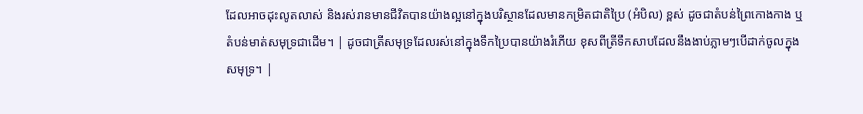ដែលអាចដុះលូតលាស់ និងរស់រានមានជីវិតបានយ៉ាងល្អនៅក្នុងបរិស្ថានដែលមានកម្រិតជាតិប្រៃ (អំបិល) ខ្ពស់ ដូចជាតំបន់ព្រៃកោងកាង ឬតំបន់មាត់សមុទ្រជាដើម។ | ដូចជាត្រីសមុទ្រដែលរស់នៅក្នុងទឹកប្រៃបានយ៉ាងរំភើយ ខុសពីត្រីទឹកសាបដែលនឹងងាប់ភ្លាមៗបើដាក់ចូលក្នុងសមុទ្រ។ |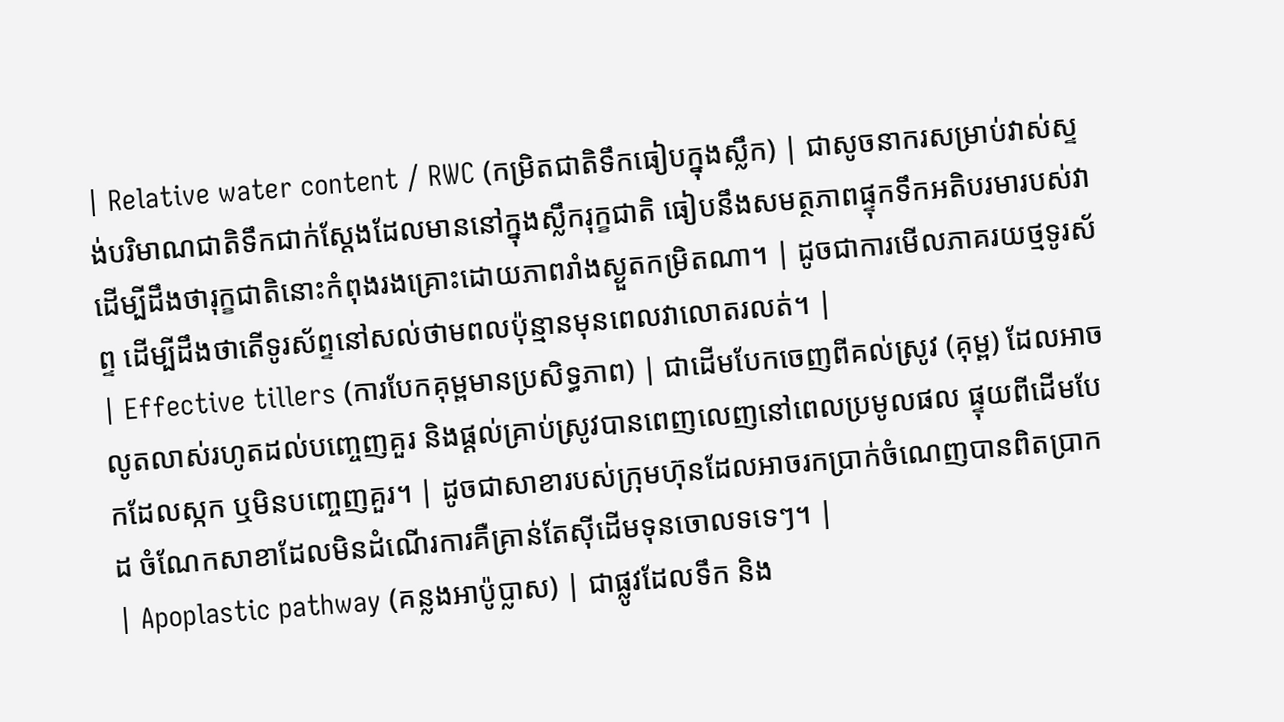| Relative water content / RWC (កម្រិតជាតិទឹកធៀបក្នុងស្លឹក) | ជាសូចនាករសម្រាប់វាស់ស្ទង់បរិមាណជាតិទឹកជាក់ស្តែងដែលមាននៅក្នុងស្លឹករុក្ខជាតិ ធៀបនឹងសមត្ថភាពផ្ទុកទឹកអតិបរមារបស់វា ដើម្បីដឹងថារុក្ខជាតិនោះកំពុងរងគ្រោះដោយភាពរាំងស្ងួតកម្រិតណា។ | ដូចជាការមើលភាគរយថ្មទូរស័ព្ទ ដើម្បីដឹងថាតើទូរស័ព្ទនៅសល់ថាមពលប៉ុន្មានមុនពេលវាលោតរលត់។ |
| Effective tillers (ការបែកគុម្ពមានប្រសិទ្ធភាព) | ជាដើមបែកចេញពីគល់ស្រូវ (គុម្ព) ដែលអាចលូតលាស់រហូតដល់បញ្ចេញគួរ និងផ្តល់គ្រាប់ស្រូវបានពេញលេញនៅពេលប្រមូលផល ផ្ទុយពីដើមបែកដែលស្កក ឬមិនបញ្ចេញគួរ។ | ដូចជាសាខារបស់ក្រុមហ៊ុនដែលអាចរកប្រាក់ចំណេញបានពិតប្រាកដ ចំណែកសាខាដែលមិនដំណើរការគឺគ្រាន់តែស៊ីដើមទុនចោលទទេៗ។ |
| Apoplastic pathway (គន្លងអាប៉ូប្លាស) | ជាផ្លូវដែលទឹក និង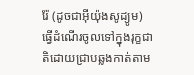រ៉ែ (ដូចជាអ៊ីយ៉ុងសូដ្យូម) ធ្វើដំណើរចូលទៅក្នុងរុក្ខជាតិដោយជ្រាបឆ្លងកាត់តាម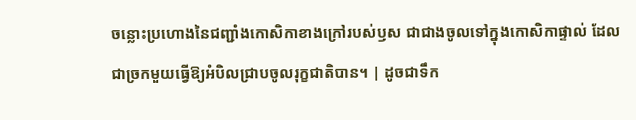ចន្លោះប្រហោងនៃជញ្ជាំងកោសិកាខាងក្រៅរបស់ឫស ជាជាងចូលទៅក្នុងកោសិកាផ្ទាល់ ដែលជាច្រកមួយធ្វើឱ្យអំបិលជ្រាបចូលរុក្ខជាតិបាន។ | ដូចជាទឹក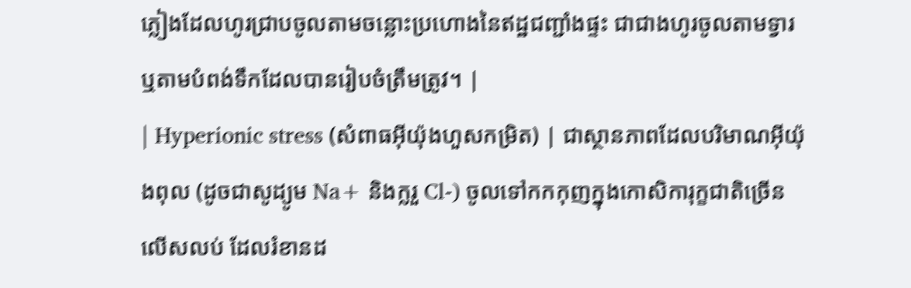ភ្លៀងដែលហូរជ្រាបចូលតាមចន្លោះប្រហោងនៃឥដ្ឋជញ្ជាំងផ្ទះ ជាជាងហូរចូលតាមទ្វារ ឬតាមបំពង់ទឹកដែលបានរៀបចំត្រឹមត្រូវ។ |
| Hyperionic stress (សំពាធអ៊ីយ៉ុងហួសកម្រិត) | ជាស្ថានភាពដែលបរិមាណអ៊ីយ៉ុងពុល (ដូចជាសូដ្យូម Na+ និងក្លរួ Cl-) ចូលទៅកកកុញក្នុងកោសិការុក្ខជាតិច្រើនលើសលប់ ដែលរំខានដ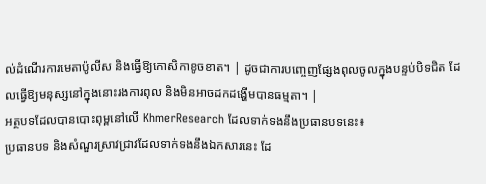ល់ដំណើរការមេតាប៉ូលីស និងធ្វើឱ្យកោសិកាខូចខាត។ | ដូចជាការបញ្ចេញផ្សែងពុលចូលក្នុងបន្ទប់បិទជិត ដែលធ្វើឱ្យមនុស្សនៅក្នុងនោះរងការពុល និងមិនអាចដកដង្ហើមបានធម្មតា។ |
អត្ថបទដែលបានបោះពុម្ពនៅលើ KhmerResearch ដែលទាក់ទងនឹងប្រធានបទនេះ៖
ប្រធានបទ និងសំណួរស្រាវជ្រាវដែលទាក់ទងនឹងឯកសារនេះ ដែ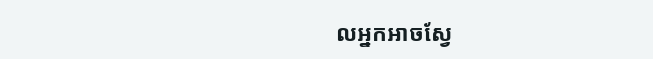លអ្នកអាចស្វែ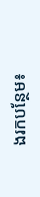ងរកបន្ថែម៖